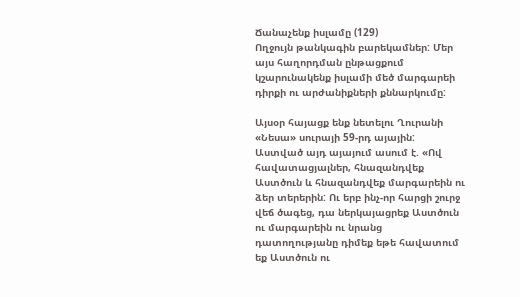Ճանաչենք իսլամը (129)
Ողջույն թանկագին բարեկամներ: Մեր այս հաղորդման ընթացքում կշարունակենք իսլամի մեծ մարգարեի դիրքի ու արժանիքների քննարկումը:

Այսօր հայացք ենք նետելու Ղուրանի «Նեսա» սուրայի 59-րդ այային: Աստված այդ այայում ասում է. «Ով հավատացյալներ, հնազանդվեք Աստծուն և հնազանդվեք մարգարեին ու ձեր տերերին: Ու երբ ինչ-որ հարցի շուրջ վեճ ծագեց, դա ներկայացրեք Աստծուն ու մարգարեին ու նրանց դատողությանը դիմեք եթե հավատում եք Աստծուն ու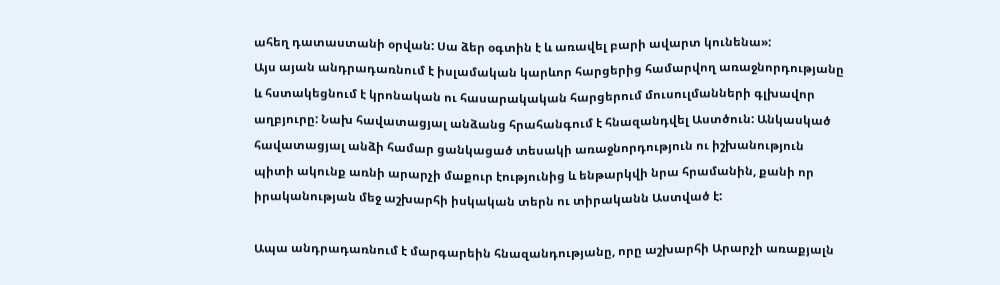ահեղ դատաստանի օրվան: Սա ձեր օգտին է և առավել բարի ավարտ կունենա»:
Այս այան անդրադառնում է իսլամական կարևոր հարցերից համարվող առաջնորդությանը և հստակեցնում է կրոնական ու հասարակական հարցերում մուսուլմանների գլխավոր աղբյուրը: Նախ հավատացյալ անձանց հրահանգում է հնազանդվել Աստծուն: Անկասկած հավատացյալ անձի համար ցանկացած տեսակի առաջնորդություն ու իշխանություն պիտի ակունք առնի արարչի մաքուր էությունից և ենթարկվի նրա հրամանին, քանի որ իրականության մեջ աշխարհի իսկական տերն ու տիրականն Աստված է:

Ապա անդրադառնում է մարգարեին հնազանդությանը, որը աշխարհի Արարչի առաքյալն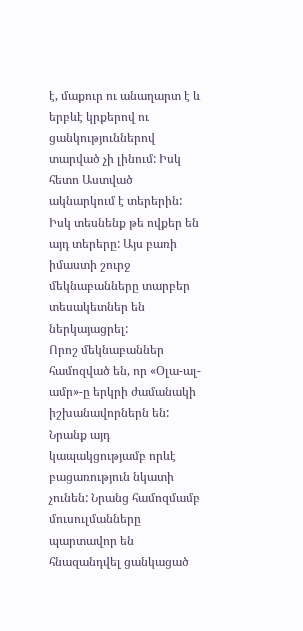է, մաքուր ու անաղարտ է և երբևէ կրքերով ու ցանկություններով տարված չի լինում: Իսկ հետո Աստված ակնարկում է տերերին: Իսկ տեսնենք թե ովքեր են այդ տերերը: Այս բառի իմաստի շուրջ մեկնաբանները տարբեր տեսակետներ են ներկայացրել:
Որոշ մեկնաբաններ համոզված են, որ «Օլա-ալ-ամր»-ը երկրի ժամանակի իշխանավորներն են: Նրանք այդ կապակցությամբ որևէ բացառություն նկատի չունեն: Նրանց համոզմամբ մուսուլմանները պարտավոր են հնազանդվել ցանկացած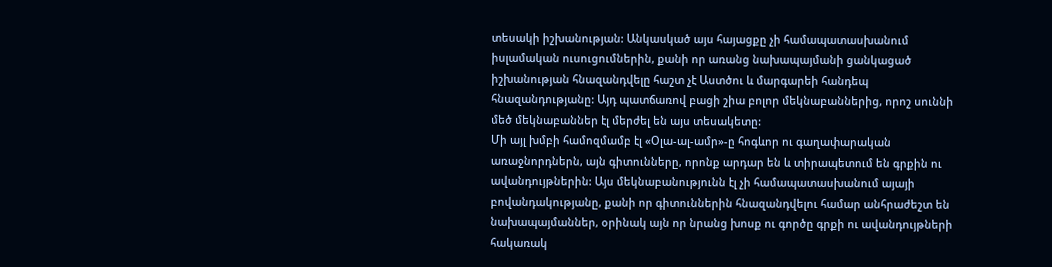տեսակի իշխանության: Անկասկած այս հայացքը չի համապատասխանում իսլամական ուսուցումներին, քանի որ առանց նախապայմանի ցանկացած իշխանության հնազանդվելը հաշտ չէ Աստծու և մարգարեի հանդեպ հնազանդությանը: Այդ պատճառով բացի շիա բոլոր մեկնաբաններից, որոշ սուննի մեծ մեկնաբաններ էլ մերժել են այս տեսակետը:
Մի այլ խմբի համոզմամբ էլ «Օլա-ալ-ամր»-ը հոգևոր ու գաղափարական առաջնորդներն, այն գիտունները, որոնք արդար են և տիրապետում են գրքին ու ավանդույթներին: Այս մեկնաբանությունն էլ չի համապատասխանում այայի բովանդակությանը, քանի որ գիտուններին հնազանդվելու համար անհրաժեշտ են նախապայմաններ, օրինակ այն որ նրանց խոսք ու գործը գրքի ու ավանդույթների հակառակ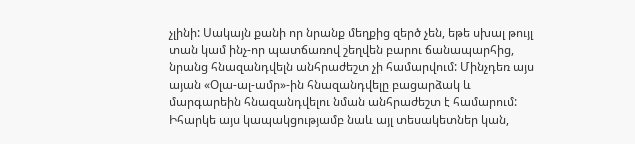չլինի: Սակայն քանի որ նրանք մեղքից զերծ չեն, եթե սխալ թույլ տան կամ ինչ-որ պատճառով շեղվեն բարու ճանապարհից, նրանց հնազանդվելն անհրաժեշտ չի համարվում: Մինչդեռ այս այան «Օլա-ալ-ամր»-ին հնազանդվելը բացարձակ և մարգարեին հնազանդվելու նման անհրաժեշտ է համարում:
Իհարկե այս կապակցությամբ նաև այլ տեսակետներ կան,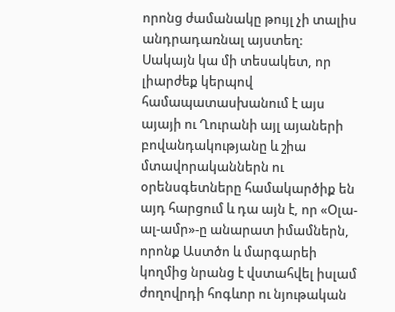որոնց ժամանակը թույլ չի տալիս անդրադառնալ այստեղ:
Սակայն կա մի տեսակետ, որ լիարժեք կերպով համապատասխանում է այս այայի ու Ղուրանի այլ այաների բովանդակությանը և շիա մտավորականներն ու օրենսգետները համակարծիք են այդ հարցում և դա այն է, որ «Օլա-ալ-ամր»-ը անարատ իմամներն, որոնք Աստծո և մարգարեի կողմից նրանց է վստահվել իսլամ ժողովրդի հոգևոր ու նյութական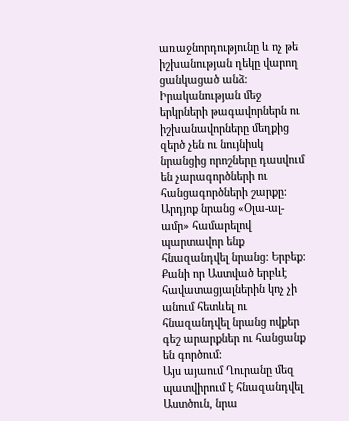առաջնորդությունը և ոչ թե իշխանության ղեկը վարող ցանկացած անձ:
Իրականության մեջ երկրների թագավորներն ու իշխանավորները մեղքից զերծ չեն ու նույնիսկ նրանցից որոշները դասվում են չարագործների ու հանցագործների շարքը: Արդյոք նրանց «Օլա-ալ-ամր» համարելով պարտավոր ենք հնազանդվել նրանց: Երբեք: Քանի որ Աստված երբևէ հավատացյալներին կոչ չի անում հետևել ու հնազանդվել նրանց ովքեր գեշ արարքներ ու հանցանք են գործում:
Այս այաում Ղուրանը մեզ պատվիրում է հնազանդվել Աստծուն, նրա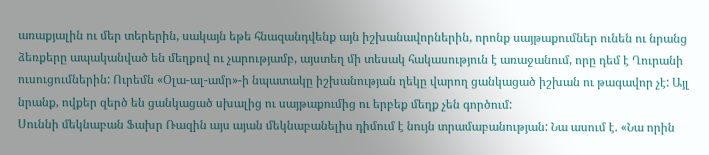առաքյալին ու մեր տերերին, սակայն եթե հնազանդվենք այն իշխանավորներին, որոնք սայթաքումներ ունեն ու նրանց ձեռքերը ապականված են մեղքով ու չարությամբ, այստեղ մի տեսակ հակասություն է առաջանում, որը դեմ է Ղուրանի ուսուցումներին: Ուրեմն «Օլա-ալ-ամր»-ի նպատակը իշխանության ղեկը վարող ցանկացած իշխան ու թագավոր չէ: Այլ նրանք, ովքեր զերծ են ցանկացած սխալից ու սայթաքումից ու երբեք մեղք չեն գործում:
Սուննի մեկնաբան Ֆախր Ռազին այս այան մեկնաբանելիս դիմում է նույն տրամաբանության: Նա ասում է. «Նա որին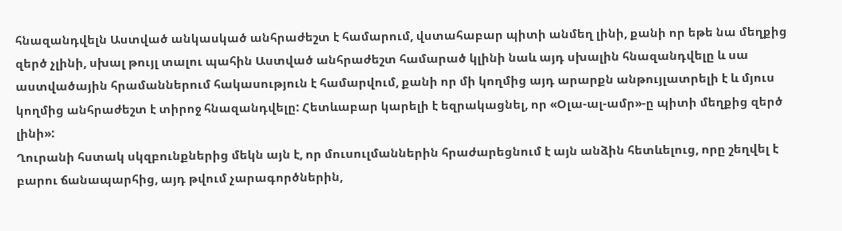հնազանդվելն Աստված անկասկած անհրաժեշտ է համարում, վստահաբար պիտի անմեղ լինի, քանի որ եթե նա մեղքից զերծ չլինի, սխալ թույլ տալու պահին Աստված անհրաժեշտ համարած կլինի նաև այդ սխալին հնազանդվելը և սա աստվածային հրամաններում հակասություն է համարվում, քանի որ մի կողմից այդ արարքն անթույլատրելի է և մյուս կողմից անհրաժեշտ է տիրոջ հնազանդվելը: Հետևաբար կարելի է եզրակացնել, որ «Օլա-ալ-ամր»-ը պիտի մեղքից զերծ լինի»:
Ղուրանի հստակ սկզբունքներից մեկն այն է, որ մուսուլմաններին հրաժարեցնում է այն անձին հետևելուց, որը շեղվել է բարու ճանապարհից, այդ թվում չարագործներին,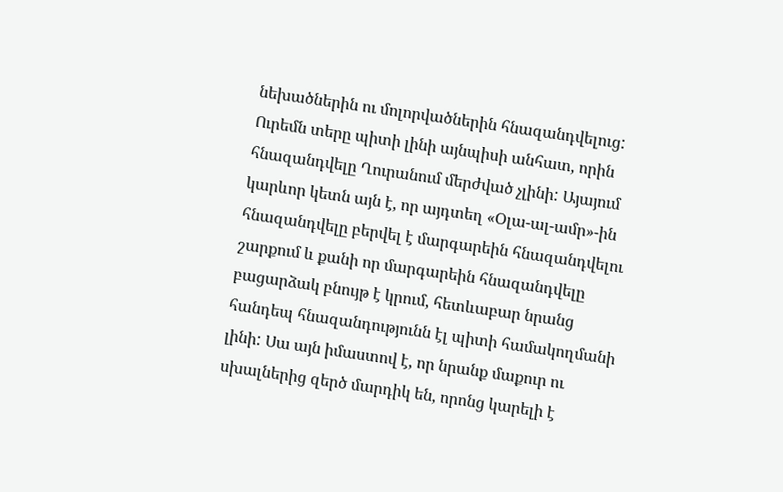նեխածներին ու մոլորվածներին հնազանդվելուց: Ուրեմն տերը պիտի լինի այնպիսի անհատ, որին հնազանդվելը Ղուրանում մերժված չլինի: Այայում կարևոր կետն այն է, որ այդտեղ «Օլա-ալ-ամր»-ին հնազանդվելը բերվել է մարգարեին հնազանդվելու շարքում և քանի որ մարգարեին հնազանդվելը բացարձակ բնույթ է կրում, հետևաբար նրանց հանդեպ հնազանդությունն էլ պիտի համակողմանի լինի: Սա այն իմաստով է, որ նրանք մաքուր ու սխալներից զերծ մարդիկ են, որոնց կարելի է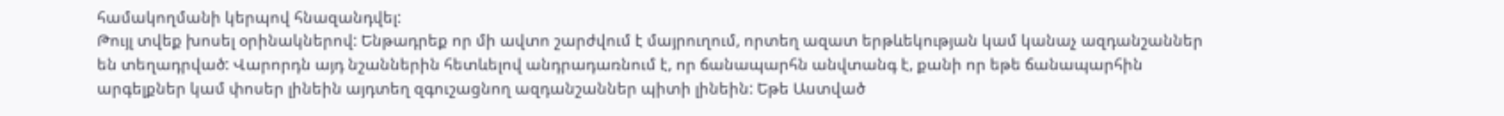համակողմանի կերպով հնազանդվել:
Թույլ տվեք խոսել օրինակներով: Ենթադրեք որ մի ավտո շարժվում է մայրուղում, որտեղ ազատ երթևեկության կամ կանաչ ազդանշաններ են տեղադրված: Վարորդն այդ նշաններին հետևելով անդրադառնում է, որ ճանապարհն անվտանգ է, քանի որ եթե ճանապարհին արգելքներ կամ փոսեր լինեին այդտեղ զգուշացնող ազդանշաններ պիտի լինեին: Եթե Աստված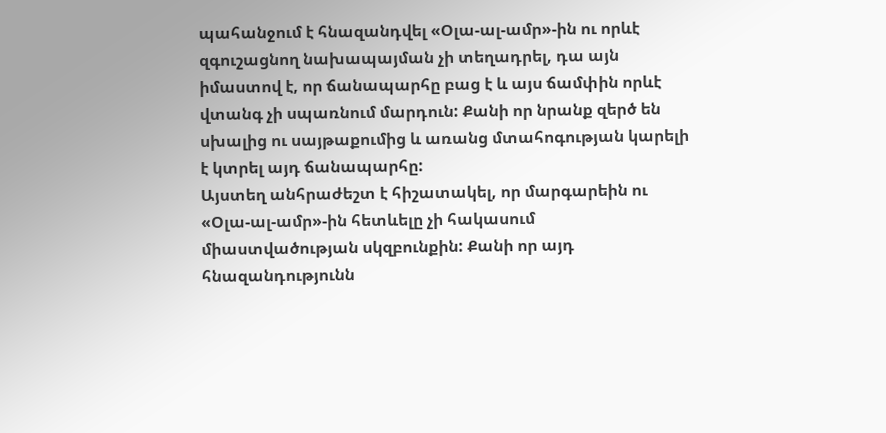պահանջում է հնազանդվել «Օլա-ալ-ամր»-ին ու որևէ զգուշացնող նախապայման չի տեղադրել, դա այն իմաստով է, որ ճանապարհը բաց է և այս ճամփին որևէ վտանգ չի սպառնում մարդուն: Քանի որ նրանք զերծ են սխալից ու սայթաքումից և առանց մտահոգության կարելի է կտրել այդ ճանապարհը:
Այստեղ անհրաժեշտ է հիշատակել, որ մարգարեին ու «Օլա-ալ-ամր»-ին հետևելը չի հակասում միաստվածության սկզբունքին: Քանի որ այդ հնազանդությունն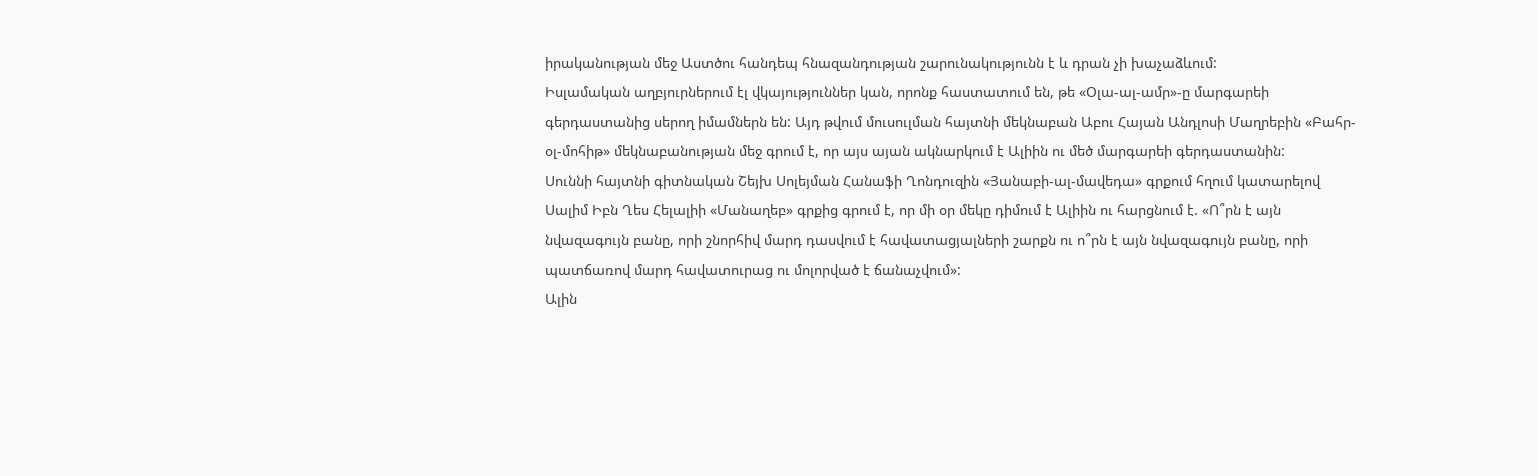իրականության մեջ Աստծու հանդեպ հնազանդության շարունակությունն է և դրան չի խաչաձևում:
Իսլամական աղբյուրներում էլ վկայություններ կան, որոնք հաստատում են, թե «Օլա-ալ-ամր»-ը մարգարեի գերդաստանից սերող իմամներն են: Այդ թվում մուսուլման հայտնի մեկնաբան Աբու Հայան Անդլոսի Մաղրեբին «Բահր-օլ-մոհիթ» մեկնաբանության մեջ գրում է, որ այս այան ակնարկում է Ալիին ու մեծ մարգարեի գերդաստանին:
Սուննի հայտնի գիտնական Շեյխ Սոլեյման Հանաֆի Ղոնդուզին «Յանաբի-ալ-մավեդա» գրքում հղում կատարելով Սալիմ Իբն Ղես Հելալիի «Մանաղեբ» գրքից գրում է, որ մի օր մեկը դիմում է Ալիին ու հարցնում է. «Ո՞րն է այն նվազագույն բանը, որի շնորհիվ մարդ դասվում է հավատացյալների շարքն ու ո՞րն է այն նվազագույն բանը, որի պատճառով մարդ հավատուրաց ու մոլորված է ճանաչվում»:
Ալին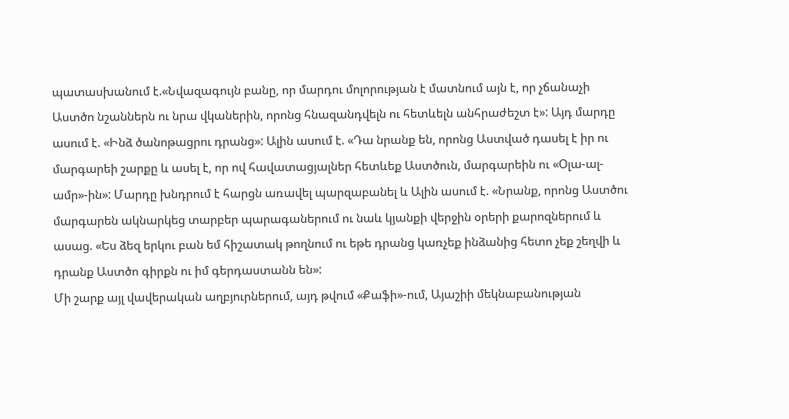պատասխանում է.«Նվազագույն բանը, որ մարդու մոլորության է մատնում այն է, որ չճանաչի Աստծո նշաններն ու նրա վկաներին, որոնց հնազանդվելն ու հետևելն անհրաժեշտ է»: Այդ մարդը ասում է. «Ինձ ծանոթացրու դրանց»: Ալին ասում է. «Դա նրանք են, որոնց Աստված դասել է իր ու մարգարեի շարքը և ասել է, որ ով հավատացյալներ հետևեք Աստծուն, մարգարեին ու «Օլա-ալ-ամր»-ին»: Մարդը խնդրում է հարցն առավել պարզաբանել և Ալին ասում է. «Նրանք, որոնց Աստծու մարգարեն ակնարկեց տարբեր պարագաներում ու նաև կյանքի վերջին օրերի քարոզներում և ասաց. «Ես ձեզ երկու բան եմ հիշատակ թողնում ու եթե դրանց կառչեք ինձանից հետո չեք շեղվի և դրանք Աստծո գիրքն ու իմ գերդաստանն են»:
Մի շարք այլ վավերական աղբյուրներում, այդ թվում «Քաֆի»-ում, Այաշիի մեկնաբանության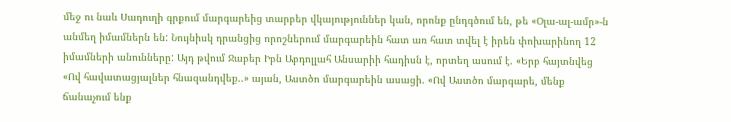մեջ ու նաև Սադուղի գրքում մարգարեից տարբեր վկայություններ կան, որոնք ընդգծում են, թե «Օլա-ալ-ամր»-ն անմեղ իմամներն են: Նույնիսկ դրանցից որոշներում մարգարեին հատ առ հատ տվել է իրեն փոխարինող 12 իմամների անունները: Այդ թվում Ջաբեր Իբն Աբդոլլահ Անսարիի հադիսն է, որտեղ ասում է. «Երբ հայտնվեց «Ով հավատացյալներ հնազանդվեք..» այան, Աստծո մարգարեին ասացի. «Ով Աստծո մարգարե, մենք ճանաչում ենք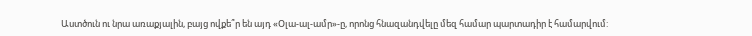Աստծուն ու նրա առաքյալին, բայց ովքե՞ր են այդ «Օլա-ալ-ամր»-ը, որոնց հնազանդվելը մեզ համար պարտադիր է համարվում: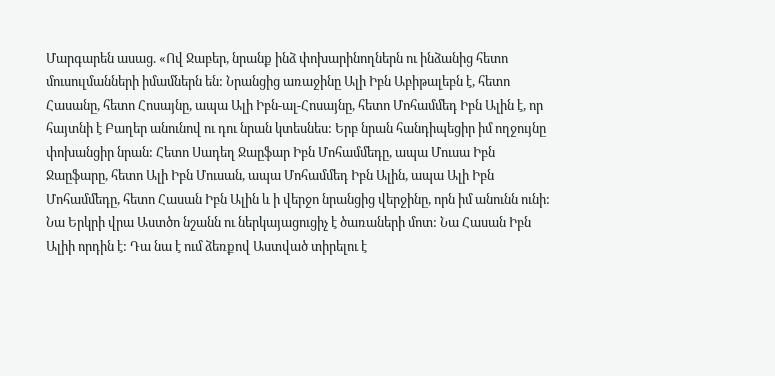Մարգարեն ասաց. «Ով Ջաբեր, նրանք ինձ փոխարինողներն ու ինձանից հետո մուսուլմանների իմամներն են: Նրանցից առաջինը Ալի Իբն Աբիթալեբն է, հետո Հասանը, հետո Հոսայնը, ապա Ալի Իբն-ալ-Հոսայնը, հետո Մոհամմեդ Իբն Ալին է, որ հայտնի է Բաղեր անունով ու դու նրան կտեսնես: Երբ նրան հանդիպեցիր իմ ողջույնը փոխանցիր նրան: Հետո Սադեղ Ջաըֆար Իբն Մոհամմեդը, ապա Մուսա Իբն Ջաըֆարը, հետո Ալի Իբն Մուսան, ապա Մոհամմեդ Իբն Ալին, ապա Ալի Իբն Մոհամմեդը, հետո Հասան Իբն Ալին և ի վերջո նրանցից վերջինը, որն իմ անունն ունի: Նա Երկրի վրա Աստծո նշանն ու ներկայացուցիչ է ծառաների մոտ: Նա Հասան Իբն Ալիի որդին է: Դա նա է ում ձեռքով Աստված տիրելու է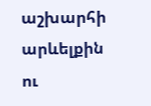աշխարհի արևելքին ու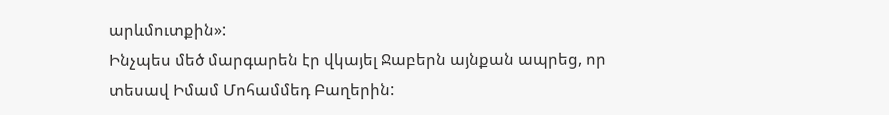արևմուտքին»:
Ինչպես մեծ մարգարեն էր վկայել Ջաբերն այնքան ապրեց, որ տեսավ Իմամ Մոհամմեդ Բաղերին: